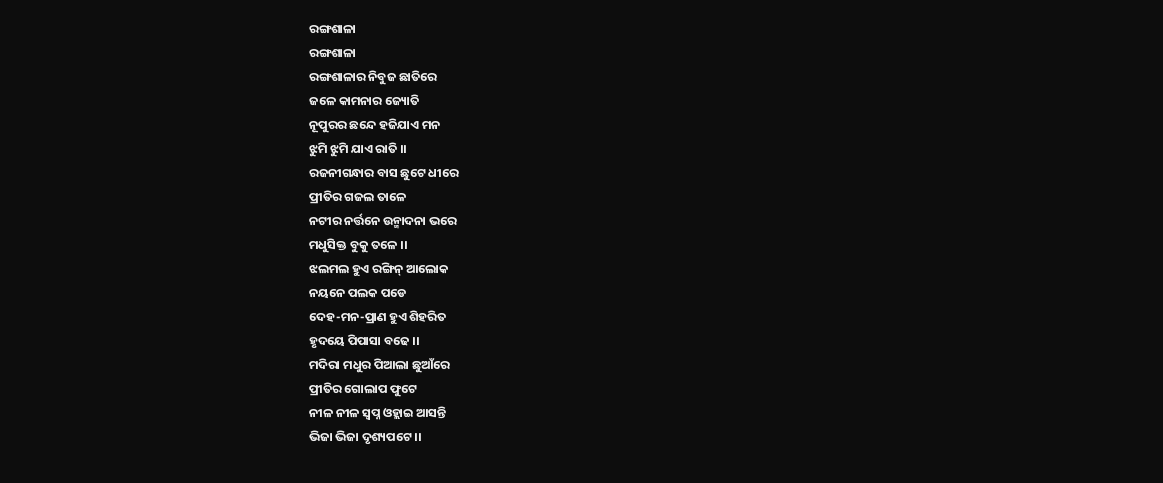ରଙ୍ଗଶାଳା
ରଙ୍ଗଶାଳା
ରଙ୍ଗଶାଳାର ନିବୁଜ ଛାତିରେ
ଜଳେ କାମନାର ଜ୍ୟୋତି
ନୂପୁରର ଛନ୍ଦେ ହଜିଯାଏ ମନ
ଝୁମି ଝୁମି ଯାଏ ରାତି ।।
ରଜନୀଗନ୍ଧାର ବାସ ଛୁଟେ ଧୀରେ
ପ୍ରୀତିର ଗଜଲ ତାଳେ
ନଟୀର ନର୍ତ୍ତନେ ଉନ୍ମାଦନା ଭରେ
ମଧୁସିକ୍ତ ବୁକୁ ତଳେ ।।
ଝଲମଲ ହୁଏ ରଙ୍ଗିନ୍ ଆଲୋକ
ନୟନେ ପଲକ ପଡେ
ଦେହ-ମନ-ପ୍ରାଣ ହୁଏ ଶିହରିତ
ହୃଦୟେ ପିପାସା ବଢେ ।।
ମଦିରା ମଧୁର ପିଆଲା ଛୁଆଁରେ
ପ୍ରୀତିର ଗୋଲାପ ଫୁଟେ
ନୀଳ ନୀଳ ସ୍ବପ୍ନ ଓହ୍ଲାଇ ଆସନ୍ତି
ଭିଜା ଭିଜା ଦୃଶ୍ୟପଟେ ।।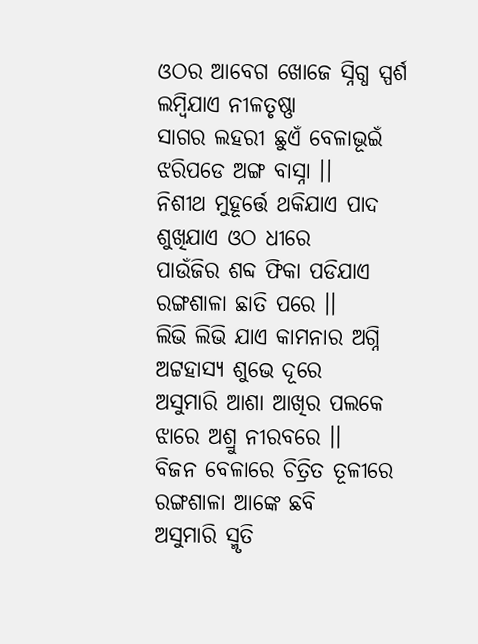ଓଠର ଆବେଗ ଖୋଜେ ସ୍ନିଗ୍ଧ ସ୍ପର୍ଶ
ଲମ୍ବିଯାଏ ନୀଳତୃଷ୍ଣା
ସାଗର ଲହରୀ ଛୁଏଁ ବେଳାଭୂଇଁ
ଝରିପଡେ ଅଙ୍ଗ ବାସ୍ନା ।।
ନିଶୀଥ ମୁହୂର୍ତ୍ତେ ଥକିଯାଏ ପାଦ
ଶୁଖିଯାଏ ଓଠ ଧୀରେ
ପାଉଁଜିର ଶବ୍ଦ ଫିକା ପଡିଯାଏ
ରଙ୍ଗଶାଳା ଛାତି ପରେ ।।
ଲିଭି ଲିଭି ଯାଏ କାମନାର ଅଗ୍ନି
ଅଟ୍ଟହାସ୍ୟ ଶୁଭେ ଦୂରେ
ଅସୁମାରି ଆଶା ଆଖିର ପଲକେ
ଝାରେ ଅଶ୍ରୁ ନୀରବରେ ।।
ବିଜନ ବେଳାରେ ଚିତ୍ରିତ ତୂଳୀରେ
ରଙ୍ଗଶାଳା ଆଙ୍କେ ଛବି
ଅସୁମାରି ସ୍ମୃତି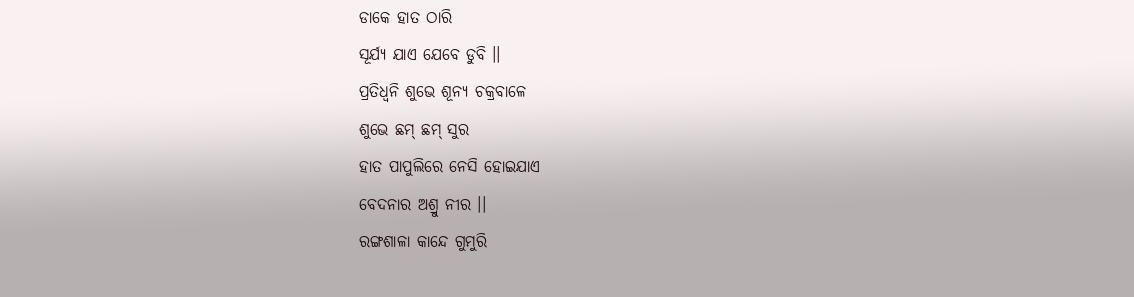ଡାକେ ହାତ ଠାରି
ସୂର୍ଯ୍ୟ ଯାଏ ଯେବେ ଡୁବି ।।
ପ୍ରତିଧ୍ବନି ଶୁଭେ ଶୂନ୍ୟ ଚକ୍ରବାଳେ
ଶୁଭେ ଛମ୍ ଛମ୍ ସୁର
ହାତ ପାପୁଲିରେ ନେସି ହୋଇଯାଏ
ବେଦନାର ଅଶ୍ରୁ ନୀର ।।
ରଙ୍ଗଶାଳା କାନ୍ଦେ ଗୁମୁରି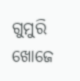ଗୁମୁରି
ଖୋଜେ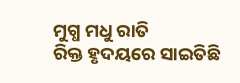ମୁଗ୍ଧ ମଧୁ ରାତି
ରିକ୍ତ ହୃଦୟରେ ସାଇତିଛି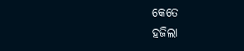କେତେ
ହଜିଲା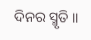ଦିନର ସ୍ମୃତି ।।